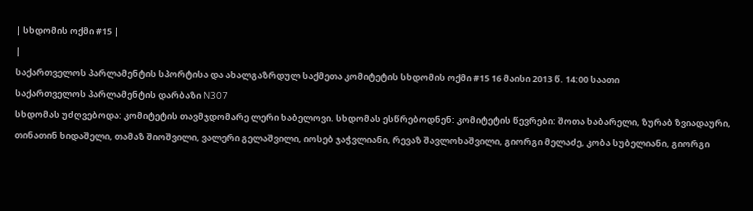| სხდომის ოქმი #15 |
|
საქართველოს პარლამენტის სპორტისა და ახალგაზრდულ საქმეთა კომიტეტის სხდომის ოქმი #15 16 მაისი 2013 წ. 14:00 საათი
საქართველოს პარლამენტის დარბაზი N307
სხდომას უძღვებოდა: კომიტეტის თავმჯდომარე ლერი ხაბელოვი. სხდომას ესწრებოდნენ: კომიტეტის წევრები: შოთა ხაბარელი, ზურაბ ზვიადაური, თინათინ ხიდაშელი, თამაზ შიოშვილი, ვალერი გელაშვილი, იოსებ ჯაჭვლიანი, რევაზ შავლოხაშვილი, გიორგი მელაძე, კობა სუბელიანი, გიორგი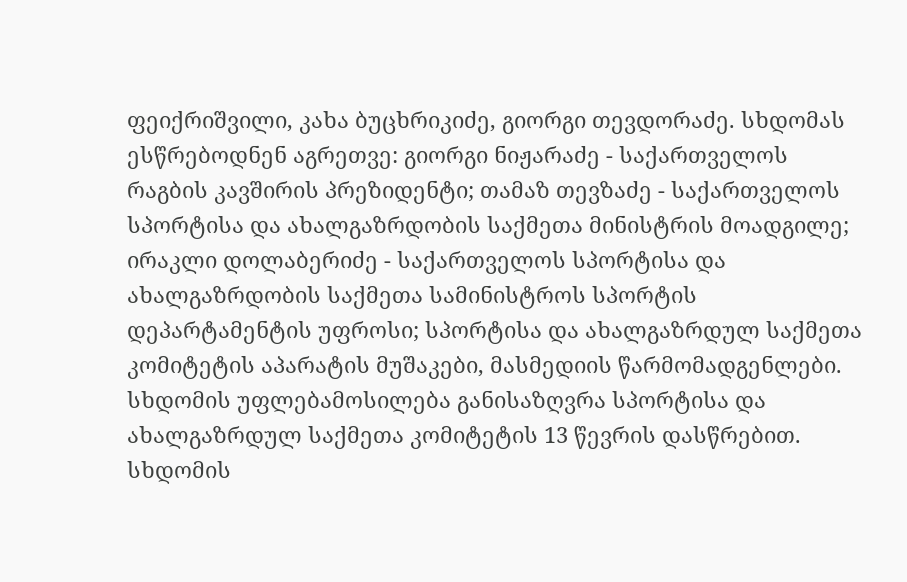ფეიქრიშვილი, კახა ბუცხრიკიძე, გიორგი თევდორაძე. სხდომას ესწრებოდნენ აგრეთვე: გიორგი ნიჟარაძე - საქართველოს რაგბის კავშირის პრეზიდენტი; თამაზ თევზაძე - საქართველოს სპორტისა და ახალგაზრდობის საქმეთა მინისტრის მოადგილე; ირაკლი დოლაბერიძე - საქართველოს სპორტისა და ახალგაზრდობის საქმეთა სამინისტროს სპორტის დეპარტამენტის უფროსი; სპორტისა და ახალგაზრდულ საქმეთა კომიტეტის აპარატის მუშაკები, მასმედიის წარმომადგენლები. სხდომის უფლებამოსილება განისაზღვრა სპორტისა და ახალგაზრდულ საქმეთა კომიტეტის 13 წევრის დასწრებით. სხდომის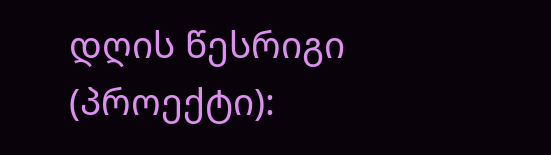დღის წესრიგი (პროექტი):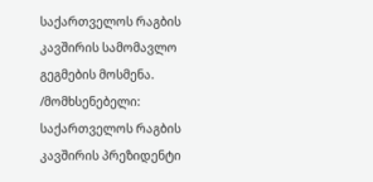საქართველოს რაგბის კავშირის სამომავლო გეგმების მოსმენა. /მომხსენებელი: საქართველოს რაგბის კავშირის პრეზიდენტი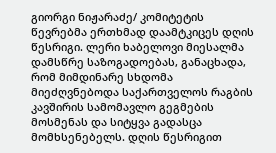გიორგი ნიჟარაძე/ კომიტეტის წევრებმა ერთხმად დაამტკიცეს დღის წესრიგი. ლერი ხაბელოვი მიესალმა დამსწრე საზოგადოებას, განაცხადა, რომ მიმდინარე სხდომა მიეძღვნებოდა საქართველოს რაგბის კავშირის სამომავლო გეგმების მოსმენას და სიტყვა გადასცა მომხსენებელს. დღის წესრიგით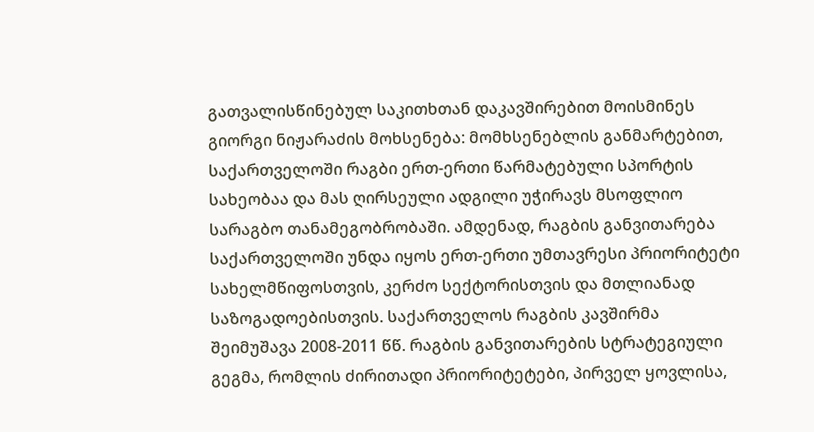გათვალისწინებულ საკითხთან დაკავშირებით მოისმინეს გიორგი ნიჟარაძის მოხსენება: მომხსენებლის განმარტებით, საქართველოში რაგბი ერთ-ერთი წარმატებული სპორტის სახეობაა და მას ღირსეული ადგილი უჭირავს მსოფლიო სარაგბო თანამეგობრობაში. ამდენად, რაგბის განვითარება საქართველოში უნდა იყოს ერთ-ერთი უმთავრესი პრიორიტეტი სახელმწიფოსთვის, კერძო სექტორისთვის და მთლიანად საზოგადოებისთვის. საქართველოს რაგბის კავშირმა შეიმუშავა 2008-2011 წწ. რაგბის განვითარების სტრატეგიული გეგმა, რომლის ძირითადი პრიორიტეტები, პირველ ყოვლისა,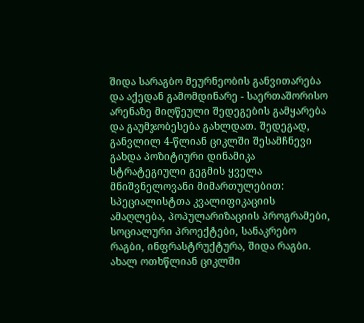შიდა სარაგბო მეურნეობის განვითარება და აქედან გამომდინარე - საერთაშორისო არენაზე მიღწეული შედეგების გამყარება და გაუმჯობესება გახლდათ. შედეგად, განვლილ 4-წლიან ციკლში შესამჩნევი გახდა პოზიტიური დინამიკა სტრატეგიული გეგმის ყველა მნიშვნელოვანი მიმართულებით: სპეციალისტთა კვალიფიკაციის ამაღლება, პოპულარიზაციის პროგრამები, სოციალური პროექტები, სანაკრებო რაგბი, ინფრასტრუქტურა, შიდა რაგბი. ახალ ოთხწლიან ციკლში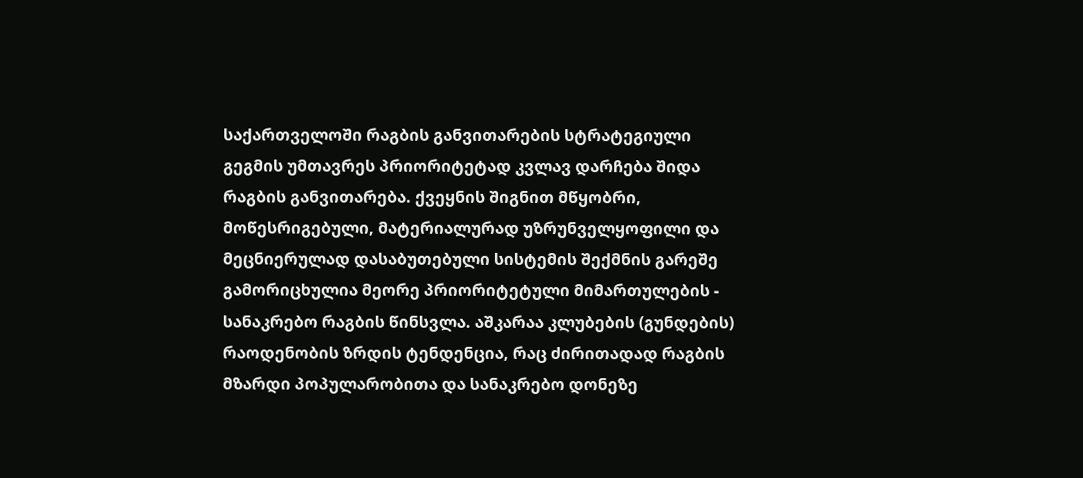საქართველოში რაგბის განვითარების სტრატეგიული გეგმის უმთავრეს პრიორიტეტად კვლავ დარჩება შიდა რაგბის განვითარება. ქვეყნის შიგნით მწყობრი, მოწესრიგებული, მატერიალურად უზრუნველყოფილი და მეცნიერულად დასაბუთებული სისტემის შექმნის გარეშე გამორიცხულია მეორე პრიორიტეტული მიმართულების - სანაკრებო რაგბის წინსვლა. აშკარაა კლუბების (გუნდების) რაოდენობის ზრდის ტენდენცია, რაც ძირითადად რაგბის მზარდი პოპულარობითა და სანაკრებო დონეზე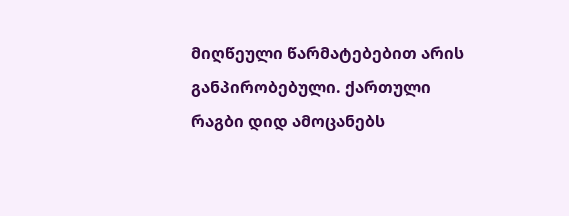მიღწეული წარმატებებით არის განპირობებული. ქართული რაგბი დიდ ამოცანებს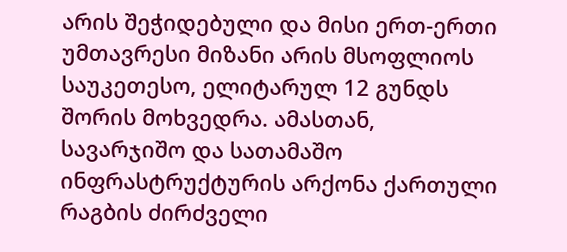არის შეჭიდებული და მისი ერთ-ერთი უმთავრესი მიზანი არის მსოფლიოს საუკეთესო, ელიტარულ 12 გუნდს შორის მოხვედრა. ამასთან, სავარჯიშო და სათამაშო ინფრასტრუქტურის არქონა ქართული რაგბის ძირძველი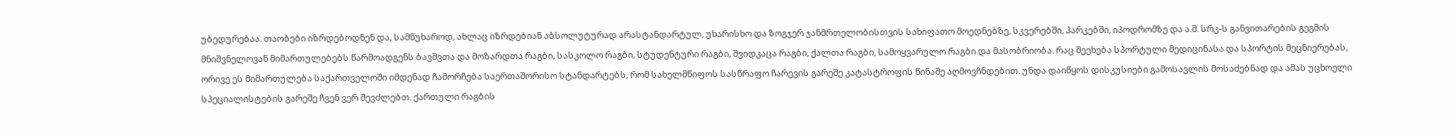უბედურებაა. თაობები იზრდებოდნენ და, სამწუხაროდ, ახლაც იზრდებიან აბსოლუტურად არასტანდარტულ, უხარისხო და ზოგჯერ ჯანმრთელობისთვის სახიფათო მოედნებზე, სკვერებში, პარკებში, იპოდრომზე და ა.შ. სრკ-ს განვითარების გეგმის მნიშვნელოვან მიმართულებებს წარმოადგენს ბავშვთა და მოზარდთა რაგბი, სასკოლო რაგბი, სტუდენტური რაგბი, შვიდკაცა რაგბი, ქალთა რაგბი, სამოყვარულო რაგბი და მასობრიობა. რაც შეეხება სპორტული მედიცინასა და სპორტის მეცნიერებას, ორივე ეს მიმართულება საქართველოში იმდენად ჩამორჩება საერთაშორისო სტანდარტებს, რომ სახელმწიფოს სასწრაფო ჩარევის გარეშე კატასტროფის წინაშე აღმოვჩნდებით. უნდა დაიწყოს დისკუსიები გამოსავლის მოსაძებნად და ამას უცხოელი სპეციალისტების გარეშე ჩვენ ვერ შევძლებთ. ქართული რაგბის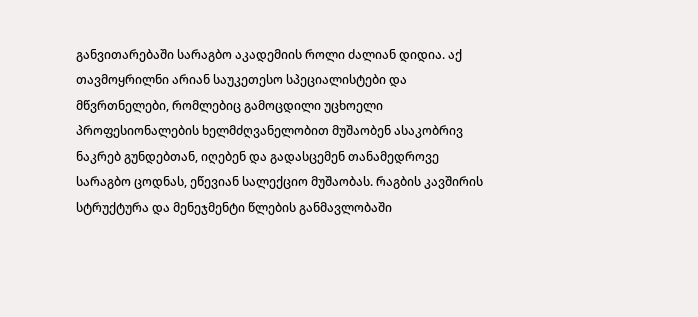განვითარებაში სარაგბო აკადემიის როლი ძალიან დიდია. აქ თავმოყრილნი არიან საუკეთესო სპეციალისტები და მწვრთნელები, რომლებიც გამოცდილი უცხოელი პროფესიონალების ხელმძღვანელობით მუშაობენ ასაკობრივ ნაკრებ გუნდებთან, იღებენ და გადასცემენ თანამედროვე სარაგბო ცოდნას, ეწევიან სალექციო მუშაობას. რაგბის კავშირის სტრუქტურა და მენეჯმენტი წლების განმავლობაში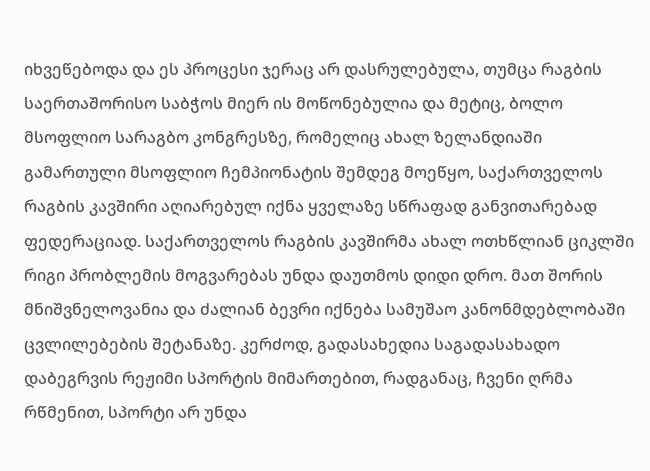იხვეწებოდა და ეს პროცესი ჯერაც არ დასრულებულა, თუმცა რაგბის საერთაშორისო საბჭოს მიერ ის მოწონებულია და მეტიც, ბოლო მსოფლიო სარაგბო კონგრესზე, რომელიც ახალ ზელანდიაში გამართული მსოფლიო ჩემპიონატის შემდეგ მოეწყო, საქართველოს რაგბის კავშირი აღიარებულ იქნა ყველაზე სწრაფად განვითარებად ფედერაციად. საქართველოს რაგბის კავშირმა ახალ ოთხწლიან ციკლში რიგი პრობლემის მოგვარებას უნდა დაუთმოს დიდი დრო. მათ შორის მნიშვნელოვანია და ძალიან ბევრი იქნება სამუშაო კანონმდებლობაში ცვლილებების შეტანაზე. კერძოდ, გადასახედია საგადასახადო დაბეგრვის რეჟიმი სპორტის მიმართებით, რადგანაც, ჩვენი ღრმა რწმენით, სპორტი არ უნდა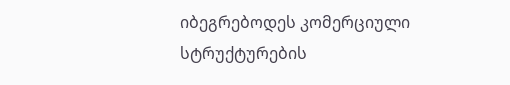იბეგრებოდეს კომერციული სტრუქტურების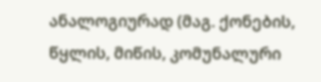ანალოგიურად (მაგ. ქონების, წყლის, მიწის, კომუნალური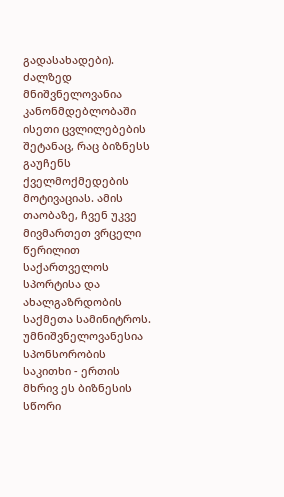გადასახადები). ძალზედ მნიშვნელოვანია კანონმდებლობაში ისეთი ცვლილებების შეტანაც, რაც ბიზნესს გაუჩენს ქველმოქმედების მოტივაციას. ამის თაობაზე, ჩვენ უკვე მივმართეთ ვრცელი წერილით საქართველოს სპორტისა და ახალგაზრდობის საქმეთა სამინიტროს. უმნიშვნელოვანესია სპონსორობის საკითხი - ერთის მხრივ ეს ბიზნესის სწორი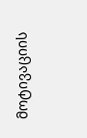მოტივაციის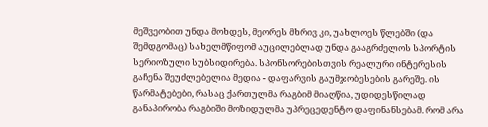მეშვეობით უნდა მოხდეს, მეორეს მხრივ კი, უახლოეს წლებში (და შემდგომაც) სახელმწიფომ აუცილებლად უნდა გააგრძელოს სპორტის სერიოზული სუბსიდირება. სპონსორებისთვის რეალური ინტერესის გაჩენა შეუძლებელია მედია - დაფარვის გაუმჯობესების გარეშე. ის წარმატებები, რასაც ქართულმა რაგბიმ მიაღწია, უდიდესწილად განაპირობა რაგბიში მოზიდულმა უპრეცედენტო დაფინანსებამ. რომ არა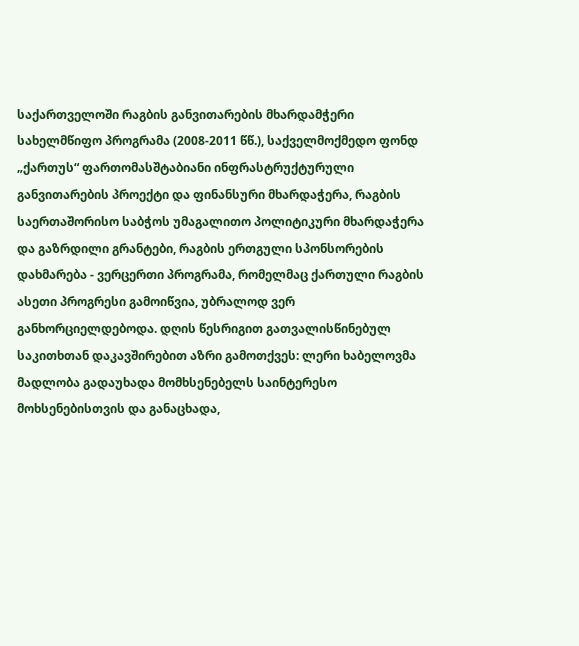საქართველოში რაგბის განვითარების მხარდამჭერი სახელმწიფო პროგრამა (2008-2011 წწ.), საქველმოქმედო ფონდ „ქართუს“ ფართომასშტაბიანი ინფრასტრუქტურული განვითარების პროექტი და ფინანსური მხარდაჭერა, რაგბის საერთაშორისო საბჭოს უმაგალითო პოლიტიკური მხარდაჭერა და გაზრდილი გრანტები, რაგბის ერთგული სპონსორების დახმარება - ვერცერთი პროგრამა, რომელმაც ქართული რაგბის ასეთი პროგრესი გამოიწვია, უბრალოდ ვერ განხორციელდებოდა. დღის წესრიგით გათვალისწინებულ საკითხთან დაკავშირებით აზრი გამოთქვეს: ლერი ხაბელოვმა მადლობა გადაუხადა მომხსენებელს საინტერესო მოხსენებისთვის და განაცხადა,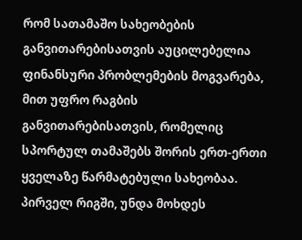რომ სათამაშო სახეობების განვითარებისათვის აუცილებელია ფინანსური პრობლემების მოგვარება, მით უფრო რაგბის განვითარებისათვის, რომელიც სპორტულ თამაშებს შორის ერთ-ერთი ყველაზე წარმატებული სახეობაა. პირველ რიგში, უნდა მოხდეს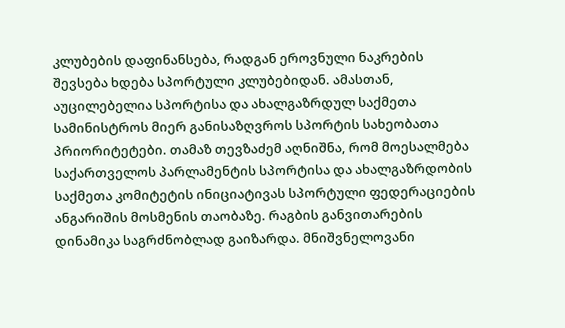კლუბების დაფინანსება, რადგან ეროვნული ნაკრების შევსება ხდება სპორტული კლუბებიდან. ამასთან, აუცილებელია სპორტისა და ახალგაზრდულ საქმეთა სამინისტროს მიერ განისაზღვროს სპორტის სახეობათა პრიორიტეტები. თამაზ თევზაძემ აღნიშნა, რომ მოესალმება საქართველოს პარლამენტის სპორტისა და ახალგაზრდობის საქმეთა კომიტეტის ინიციატივას სპორტული ფედერაციების ანგარიშის მოსმენის თაობაზე. რაგბის განვითარების დინამიკა საგრძნობლად გაიზარდა. მნიშვნელოვანი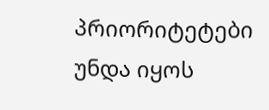პრიორიტეტები უნდა იყოს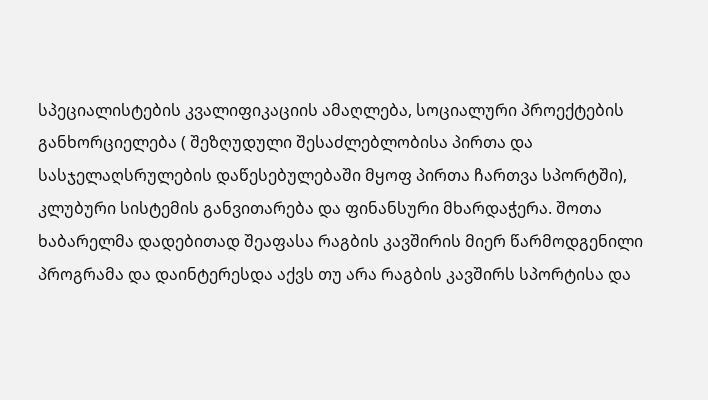სპეციალისტების კვალიფიკაციის ამაღლება, სოციალური პროექტების განხორციელება ( შეზღუდული შესაძლებლობისა პირთა და სასჯელაღსრულების დაწესებულებაში მყოფ პირთა ჩართვა სპორტში), კლუბური სისტემის განვითარება და ფინანსური მხარდაჭერა. შოთა ხაბარელმა დადებითად შეაფასა რაგბის კავშირის მიერ წარმოდგენილი პროგრამა და დაინტერესდა აქვს თუ არა რაგბის კავშირს სპორტისა და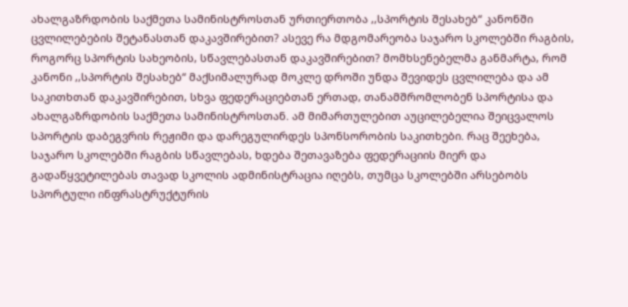ახალგაზრდობის საქმეთა სამინისტროსთან ურთიერთობა ,,სპორტის შესახებ“ კანონში ცვლილებების შეტანასთან დაკავშირებით? ასევე რა მდგომარეობა საჯარო სკოლებში რაგბის, როგორც სპორტის სახეობის, სწავლებასთან დაკავშირებით? მომხსენებელმა განმარტა, რომ კანონი ,,სპორტის შესახებ“ მაქსიმალურად მოკლე დროში უნდა შევიდეს ცვლილება და ამ საკითხთან დაკავშირებით, სხვა ფედერაციებთან ერთად, თანამშრომლობენ სპორტისა და ახალგაზრდობის საქმეთა სამინისტროსთან. ამ მიმართულებით აუცილებელია შეიცვალოს სპორტის დაბეგვრის რეჟიმი და დარეგულირდეს სპონსორობის საკითხები. რაც შეეხება, საჯარო სკოლებში რაგბის სწავლებას, ხდება შეთავაზება ფედერაციის მიერ და გადაწყვეტილებას თავად სკოლის ადმინისტრაცია იღებს, თუმცა სკოლებში არსებობს სპორტული ინფრასტრუქტურის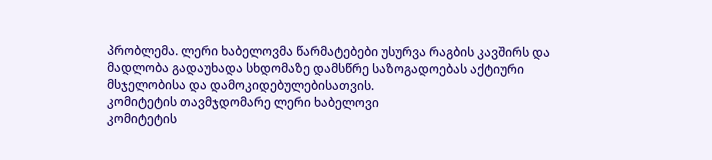პრობლემა. ლერი ხაბელოვმა წარმატებები უსურვა რაგბის კავშირს და მადლობა გადაუხადა სხდომაზე დამსწრე საზოგადოებას აქტიური მსჯელობისა და დამოკიდებულებისათვის.
კომიტეტის თავმჯდომარე ლერი ხაბელოვი
კომიტეტის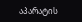აპარატის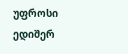უფროსი ედიშერ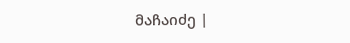მაჩაიძე |